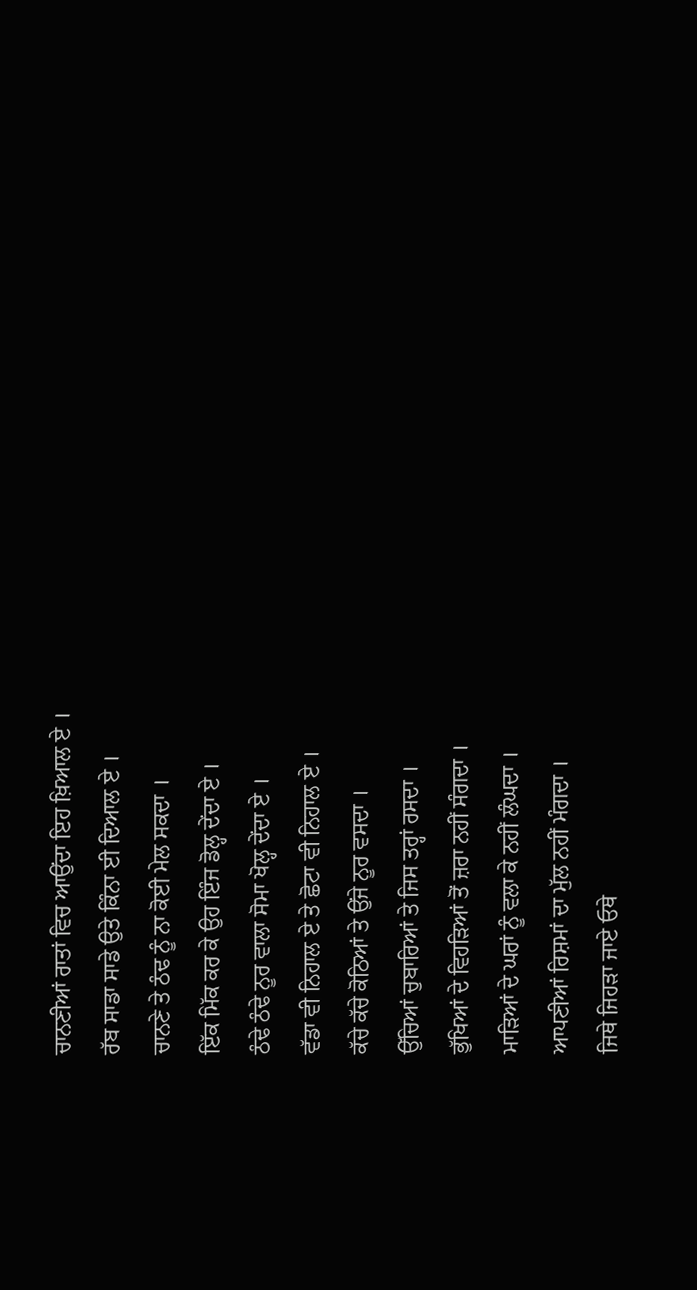ਚਾਨਣੀਆਂ ਰਾਤਾਂ ਵਿਚ ਆਉਂਦਾ ਇਹ ਖ਼ਿਆਲ ਏ ।
ਰੱਬ ਸਾਡਾ ਸਾਡੇ ਉਤੇ ਕਿੰਨਾ ਈ ਦਿਆਲ ਏ ।
ਚਾਨਣੇ ਤੇ ਠੰਢ ਨੂੰ ਨਾ ਕੋਈ ਮੇਲ ਸਕਦਾ ।
ਇੱਕ ਮਿੱਕ ਕਰ ਕੇ ਉਹ ਇੰਜ ਡੋਲ੍ਹ ਦੇਂਦਾ ਏ ।
ਠੰਢੇ ਠੰਢੇ ਨੂਰ ਵਾਲਾ ਸੋਮਾ ਖੋਲ੍ਹ ਦੇਂਦਾ ਏ ।
ਵੱਡਾ ਵੀ ਨਿਹਾਲ ਏ ਤੇ ਛੋਟਾ ਵੀ ਨਿਹਾਲ ਏ ।
ਕੱਚੇ ਕੱਚੇ ਕੋਠਿਆਂ ਤੇ ਉਂਜੇ ਨੂਰ ਵਸਦਾ ।
ਉੱਚਿਆਂ ਚੁਬਾਰਿਆਂ ਤੇ ਜਿਸ ਤਰ੍ਹਾਂ ਰਸਦਾ ।
ਭੁੱਖਿਆਂ ਦੇ ਵਿਹੜਿਆਂ ਤੋਂ ਜ਼ਰਾ ਨਹੀਂ ਸੰਗਦਾ ।
ਮਾੜਿਆਂ ਦੇ ਘਰਾਂ ਨੂੰ ਵਲਾ ਕੇ ਨਹੀਂ ਲੰਘਦਾ ।
ਆਪਣੀਆਂ ਰਿਸ਼ਮਾਂ ਦਾ ਮੁੱਲ ਨਹੀਂ ਮੰਗਦਾ ।
ਜਿਥੇ ਜਿਹੜਾ ਜਾਏ ਓਥੇ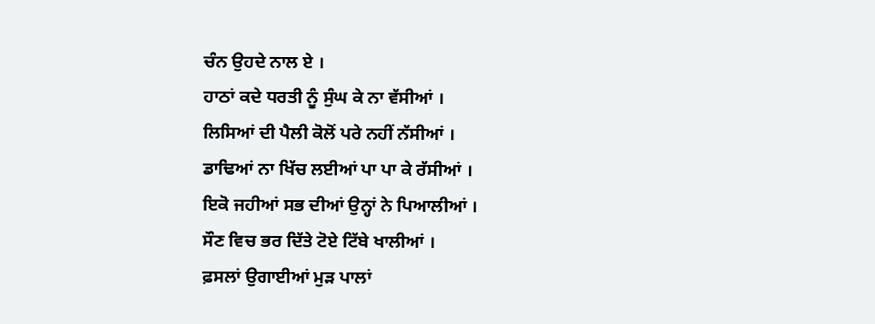ਚੰਨ ਉਹਦੇ ਨਾਲ ਏ ।
ਹਾਠਾਂ ਕਦੇ ਧਰਤੀ ਨੂੰ ਸੁੰਘ ਕੇ ਨਾ ਵੱਸੀਆਂ ।
ਲਿਸਿਆਂ ਦੀ ਪੈਲੀ ਕੋਲੋਂ ਪਰੇ ਨਹੀਂ ਨੱਸੀਆਂ ।
ਡਾਢਿਆਂ ਨਾ ਖਿੱਚ ਲਈਆਂ ਪਾ ਪਾ ਕੇ ਰੱਸੀਆਂ ।
ਇਕੋ ਜਹੀਆਂ ਸਭ ਦੀਆਂ ਉਨ੍ਹਾਂ ਨੇ ਪਿਆਲੀਆਂ ।
ਸੌਣ ਵਿਚ ਭਰ ਦਿੱਤੇ ਟੋਏ ਟਿੱਬੇ ਖਾਲੀਆਂ ।
ਫ਼ਸਲਾਂ ਉਗਾਈਆਂ ਮੁੜ ਪਾਲਾਂ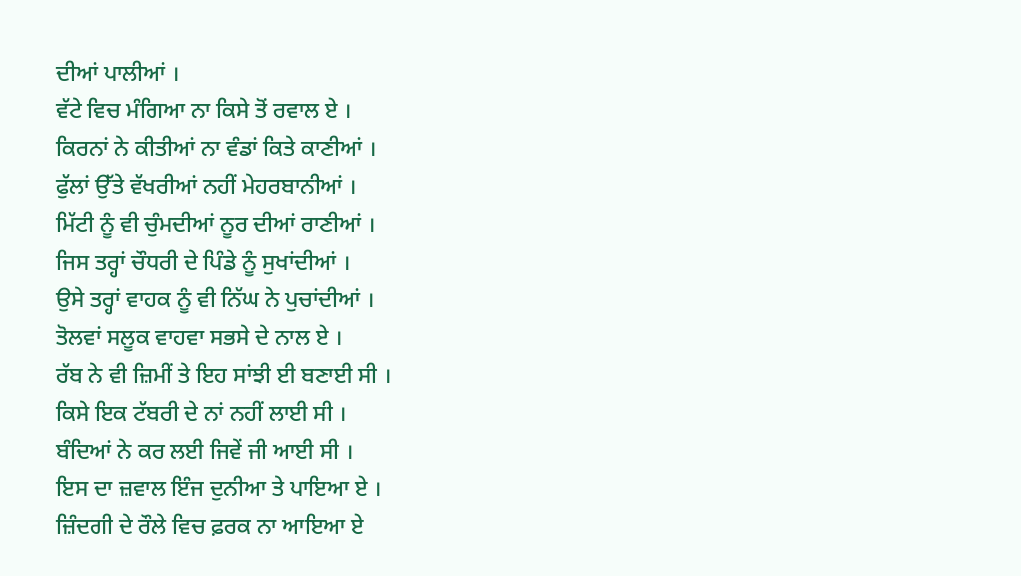ਦੀਆਂ ਪਾਲੀਆਂ ।
ਵੱਟੇ ਵਿਚ ਮੰਗਿਆ ਨਾ ਕਿਸੇ ਤੋਂ ਰਵਾਲ ਏ ।
ਕਿਰਨਾਂ ਨੇ ਕੀਤੀਆਂ ਨਾ ਵੰਡਾਂ ਕਿਤੇ ਕਾਣੀਆਂ ।
ਫੁੱਲਾਂ ਉੱਤੇ ਵੱਖਰੀਆਂ ਨਹੀਂ ਮੇਹਰਬਾਨੀਆਂ ।
ਮਿੱਟੀ ਨੂੰ ਵੀ ਚੁੰਮਦੀਆਂ ਨੂਰ ਦੀਆਂ ਰਾਣੀਆਂ ।
ਜਿਸ ਤਰ੍ਹਾਂ ਚੌਧਰੀ ਦੇ ਪਿੰਡੇ ਨੂੰ ਸੁਖਾਂਦੀਆਂ ।
ਉਸੇ ਤਰ੍ਹਾਂ ਵਾਹਕ ਨੂੰ ਵੀ ਨਿੱਘ ਨੇ ਪੁਚਾਂਦੀਆਂ ।
ਤੋਲਵਾਂ ਸਲੂਕ ਵਾਹਵਾ ਸਭਸੇ ਦੇ ਨਾਲ ਏ ।
ਰੱਬ ਨੇ ਵੀ ਜ਼ਿਮੀਂ ਤੇ ਇਹ ਸਾਂਝੀ ਈ ਬਣਾਈ ਸੀ ।
ਕਿਸੇ ਇਕ ਟੱਬਰੀ ਦੇ ਨਾਂ ਨਹੀਂ ਲਾਈ ਸੀ ।
ਬੰਦਿਆਂ ਨੇ ਕਰ ਲਈ ਜਿਵੇਂ ਜੀ ਆਈ ਸੀ ।
ਇਸ ਦਾ ਜ਼ਵਾਲ ਇੰਜ ਦੁਨੀਆ ਤੇ ਪਾਇਆ ਏ ।
ਜ਼ਿੰਦਗੀ ਦੇ ਰੌਲੇ ਵਿਚ ਫ਼ਰਕ ਨਾ ਆਇਆ ਏ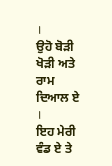।
ਉਹੋ ਬੋੜੀ ਖੋੜੀ ਅਤੇ ਰਾਮ ਦਿਆਲ ਏ ।
ਇਹ ਮੇਰੀ ਵੰਡ ਏ ਤੇ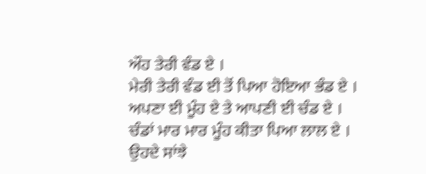ਔਹ ਤੇਰੀ ਵੰਡ ਏ ।
ਮੇਰੀ ਤੇਰੀ ਵੰਡ ਈ ਤੋਂ ਪਿਆ ਹੋਇਆ ਭੰਡ ਏ ।
ਅਪਣਾ ਈ ਮੂੰਹ ਏ ਤੇ ਆਪਣੀ ਈ ਚੰਡ ਏ ।
ਚੰਡਾਂ ਮਾਰ ਮਾਰ ਮੂੰਹ ਕੀਤਾ ਪਿਆ ਲਾਲ ਏ ।
ਉਹਦੇ ਸਾਂਝੇ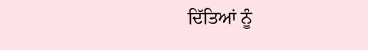ਦਿੱਤਿਆਂ ਨੂੰ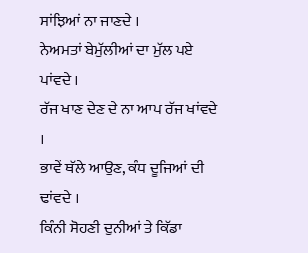ਸਾਂਝਿਆਂ ਨਾ ਜਾਣਦੇ ।
ਨੇਅਮਤਾਂ ਬੇਮੁੱਲੀਆਂ ਦਾ ਮੁੱਲ ਪਏ ਪਾਂਵਦੇ ।
ਰੱਜ ਖਾਣ ਦੇਣ ਦੇ ਨਾ ਆਪ ਰੱਜ ਖਾਂਵਦੇ ।
ਭਾਵੇਂ ਥੱਲੇ ਆਉਣ, ਕੰਧ ਦੂਜਿਆਂ ਦੀ ਢਾਂਵਦੇ ।
ਕਿੰਨੀ ਸੋਹਣੀ ਦੁਨੀਆਂ ਤੇ ਕਿੱਡਾ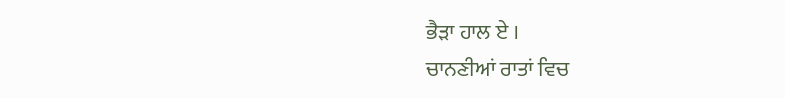ਭੈੜਾ ਹਾਲ ਏ ।
ਚਾਨਣੀਆਂ ਰਾਤਾਂ ਵਿਚ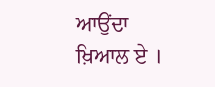ਆਉਂਦਾ ਖ਼ਿਆਲ ਏ ।